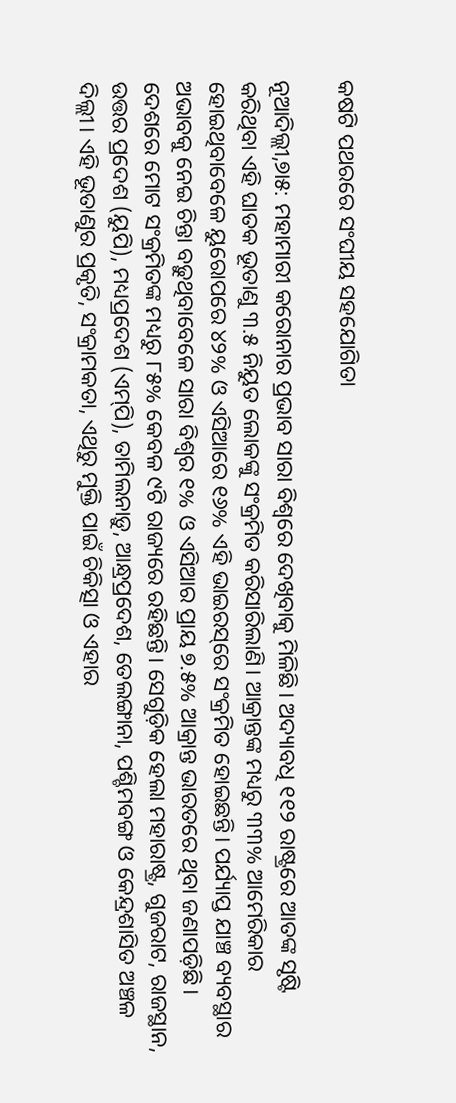କଷଟି ପଥରରେ ସଂଘୀୟ ସହଯୋଗିତା

ନୂଆଦିଲ୍ଲୀ,୭ା୫: ମହାମାରୀ କରୋନାର ପ୍ରଭାବ ସାରା ବିଶ୍ୱରେ ଦେଖିବାକୁ ମିଳିଛି। ଅଦ୍ୟାବଧି ୧୧୨ ରାଷ୍ଟ୍ରରେ ଆତଙ୍କ ସୃଷ୍ଟି କରିଥିବା ଏହି ଘାତକ ଭୂତାଣୁ ୩.୫ ନିୟୁତ ଲୋକଙ୍କୁ ସଂକ୍ରମିତ କରିସାରିଲାଣି। ଆକ୍ରାନ୍ତଙ୍କ ମଧ୍ୟରୁ ୩୩% ଆମେରିକାର ହୋଇଥିବାବେଳେ ୟୁରୋପରେ ୪୨% ଓ ଏସିଆରେ ୧୬% ଏହି ଭାଇରସ୍‌ରେ ସଂକ୍ରମିତ ହୋଇଛନ୍ତି। ପର୍ଯ୍ୟାପ୍ତ ଯାଞ୍ଚ ବ୍ୟବସ୍ଥାର ଅଭାବକୁ ନେଇ ଚିନ୍ତା ବଢ଼ୁଥିବାବେଳେ ସାରା ବିଶ୍ୱର ୧% ଓ ଏସିଆର ପ୍ରାୟ ୭.୫% ଆକ୍ରାନ୍ତ ଭାରତରେ ଥିବା ଜଣାପଡ଼ିଛି। ଦେଶରେ ମୋଟ ସଂକ୍ରମିତଙ୍କ ମଧ୍ୟରୁ ୮୫% କେବଳ ୯ଟି ରାଜ୍ୟରେ ରହିଛନ୍ତି। ସେଗୁଡ଼ିକ ହେଲା ମହାରାଷ୍ଟ୍ର, ଗୁଜରାଟ, ରାଜସ୍ଥାନ, ଉତ୍ତର ପ୍ରଦେଶ (ୟୁପି), ମଧ୍ୟପ୍ରଦେଶ (ଏମ୍‌ପି), ତାମିଲନାଡ଼ୁ, ଆନ୍ଧ୍ରପ୍ରଦେଶ, ତେଲଙ୍ଗାନା, ପଶ୍ଚିମବଙ୍ଗ ଓ କେନ୍ଦ୍ରଶାସିତ ଅଞ୍ଚଳ ଦିଲ୍ଲୀ। ଏହି ଭୂତାଣୁର ପ୍ରକୃତି, ସଂକ୍ରାମକତା, ଏଥିରୁ ମୁକ୍ତି ପାଇଁ ଚିକିତ୍ସା ଓ ଏହାର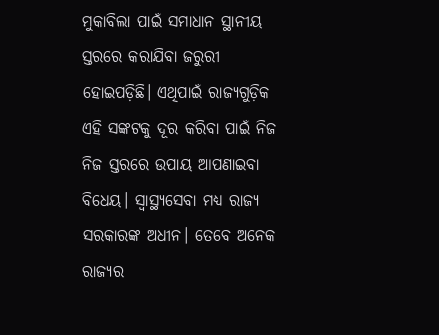ମୁକାବିଲା ପାଇଁ ସମାଧାନ ସ୍ଥାନୀୟ ସ୍ତରରେ କରାଯିବା ଜରୁରୀ ହୋଇପଡ଼ିଛି। ଏଥିପାଇଁ ରାଜ୍ୟଗୁଡ଼ିକ ଏହି ସଙ୍କଟକୁ ଦୂର କରିବା ପାଇଁ ନିଜ ନିଜ ସ୍ତରରେ ଉପାୟ ଆପଣାଇବା ବିଧେୟ। ସ୍ବାସ୍ଥ୍ୟସେବା ମଧ୍ୟ ରାଜ୍ୟ ସରକାରଙ୍କ ଅଧୀନ। ତେବେ ଅନେକ ରାଜ୍ୟର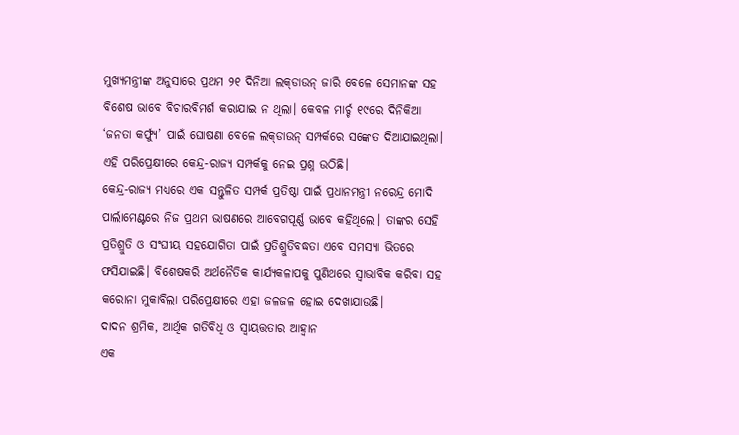ମୁଖ୍ୟମନ୍ତ୍ରୀଙ୍କ ଅନୁସାରେ ପ୍ରଥମ ୨୧ ଦିନିଆ ଲକ୍‌ଡାଉନ୍‌ ଜାରି ବେଳେ ସେମାନଙ୍କ ସହ ବିଶେଷ ଭାବେ ବିଚାରବିମର୍ଶ କରାଯାଇ ନ ଥିଲା। କେବଳ ମାର୍ଚ୍ଚ ୧୯ରେ ଦିନିକିଆ ‘ଜନତା କର୍ଫ୍ୟୁ’ ପାଇଁ ଘୋଷଣା ବେଳେ ଲକ୍‌ଡାଉନ୍‌ ସମ୍ପର୍କରେ ସଙ୍କେତ ଦିଆଯାଇଥିଲା। ଏହି ପରିପ୍ରେକ୍ଷୀରେ କେନ୍ଦ୍ର-ରାଜ୍ୟ ସମ୍ପର୍କକୁ ନେଇ ପ୍ରଶ୍ନ ଉଠିଛି।
କେନ୍ଦ୍ର-ରାଜ୍ୟ ମଧ୍ୟରେ ଏକ ସନ୍ତୁଳିତ ସମ୍ପର୍କ ପ୍ରତିଷ୍ଠା ପାଇଁ ପ୍ରଧାନମନ୍ତ୍ରୀ ନରେନ୍ଦ୍ର ମୋଦି ପାର୍ଲାମେଣ୍ଟରେ ନିଜ ପ୍ରଥମ ଭାଷଣରେ ଆବେଗପୂର୍ଣ୍ଣ ଭାବେ କହିଥିଲେ। ତାଙ୍କର ସେହି ପ୍ରତିଶ୍ରୁତି ଓ ସଂଘୀୟ ସହଯୋଗିତା ପାଇଁ ପ୍ରତିଶ୍ରୁତିବଦ୍ଧତା ଏବେ ସମସ୍ୟା ଭିତରେ ଫସିଯାଇଛି। ବିଶେଷକରି ଅର୍ଥନୈତିକ କାର୍ଯ୍ୟକଳାପକୁ ପୁଣିଥରେ ସ୍ବାଭାବିକ କରିବା ସହ କରୋନା ମୁକାବିଲା ପରିପ୍ରେକ୍ଷୀରେ ଏହା ଜଳଜଳ ହୋଇ ଦେଖାଯାଉଛି।
ଦାଦନ ଶ୍ରମିକ, ଆର୍ଥିକ ଗତିବିଧି ଓ ସ୍ବାୟତ୍ତତାର ଆହ୍ବାନ
ଏକ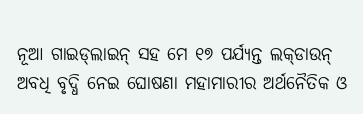ନୂଆ ଗାଇଡ୍‌ଲାଇନ୍‌ ସହ ମେ ୧୭ ପର୍ଯ୍ୟନ୍ତ ଲକ୍‌ଡାଉନ୍‌ ଅବଧି ବୃଦ୍ଧି ନେଇ ଘୋଷଣା ମହାମାରୀର ଅର୍ଥନୈତିକ ଓ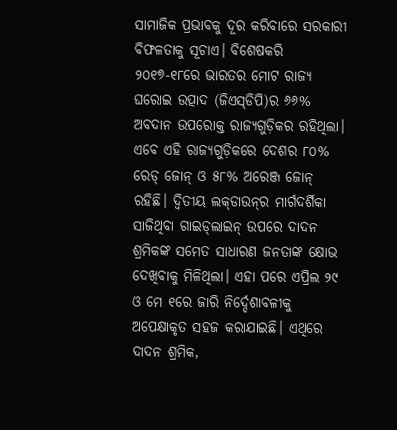ସାମାଜିକ ପ୍ରଭାବକୁ ଦୂର କରିବାରେ ସରକାରୀ ବିଫଳତାକୁ ସୂଚାଏ। ବିଶେଷକରି ୨୦୧୭-୧୮ରେ ଭାରତର ମୋଟ ରାଜ୍ୟ ଘରୋଇ ଉତ୍ପାଦ (ଜିଏସ୍‌ଡିପି)ର ୬୬% ଅବଦାନ ଉପରୋକ୍ତ ରାଜ୍ୟଗୁଡ଼ିକର ରହିଥିଲା। ଏବେ ଏହି ରାଜ୍ୟଗୁଡ଼ିକରେ ଦେଶର ୮୦% ରେଡ୍‌ ଜୋନ୍‌ ଓ ୫୮% ଅରେଞ୍ଜ ଜୋନ୍‌ ରହିଛି। ଦ୍ୱିତୀୟ ଲକ୍‌ଡାଉନ୍‌ର ମାର୍ଗଦର୍ଶିକା ସାଜିଥିବା ଗାଇଡ୍‌ଲାଇନ୍‌ ଉପରେ ଦାଦନ ଶ୍ରମିକଙ୍କ ସମେତ ସାଧାରଣ ଜନତାଙ୍କ କ୍ଷୋଭ ଦେଖିବାକୁ ମିଳିଥିଲା। ଏହା ପରେ ଏପ୍ରିଲ ୨୯ ଓ ମେ ୧ରେ ଜାରି ନିର୍ଦ୍ଦେଶାବଳୀକୁ ଅପେକ୍ଷାକୃତ ସହଜ କରାଯାଇଛି। ଏଥିରେ ଦାଦନ ଶ୍ରମିକ,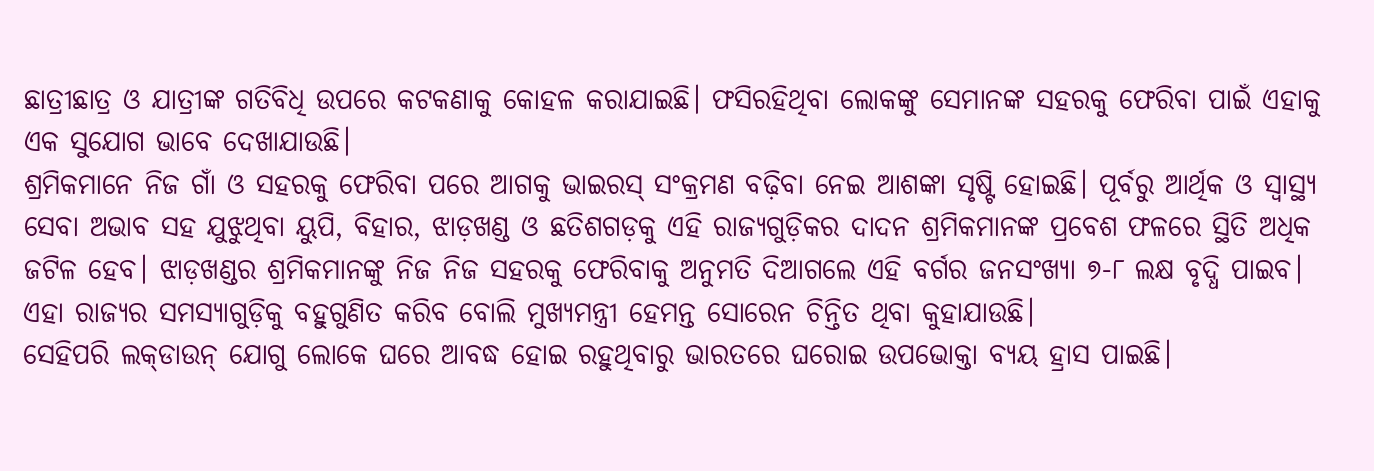ଛାତ୍ରୀଛାତ୍ର ଓ ଯାତ୍ରୀଙ୍କ ଗତିବିଧି ଉପରେ କଟକଣାକୁ କୋହଳ କରାଯାଇଛି। ଫସିରହିଥିବା ଲୋକଙ୍କୁ ସେମାନଙ୍କ ସହରକୁ ଫେରିବା ପାଇଁ ଏହାକୁ ଏକ ସୁଯୋଗ ଭାବେ ଦେଖାଯାଉଛି।
ଶ୍ରମିକମାନେ ନିଜ ଗାଁ ଓ ସହରକୁ ଫେରିବା ପରେ ଆଗକୁ ଭାଇରସ୍‌ ସଂକ୍ରମଣ ବଢ଼ିବା ନେଇ ଆଶଙ୍କା ସୃଷ୍ଟି ହୋଇଛି। ପୂର୍ବରୁ ଆର୍ଥିକ ଓ ସ୍ବାସ୍ଥ୍ୟ ସେବା ଅଭାବ ସହ ଯୁଝୁଥିବା ୟୁପି, ବିହାର, ଝାଡ଼ଖଣ୍ଡ ଓ ଛତିଶଗଡ଼କୁ ଏହି ରାଜ୍ୟଗୁଡ଼ିକର ଦାଦନ ଶ୍ରମିକମାନଙ୍କ ପ୍ରବେଶ ଫଳରେ ସ୍ଥିତି ଅଧିକ ଜଟିଳ ହେବ। ଝାଡ଼ଖଣ୍ଡର ଶ୍ରମିକମାନଙ୍କୁ ନିଜ ନିଜ ସହରକୁ ଫେରିବାକୁ ଅନୁମତି ଦିଆଗଲେ ଏହି ବର୍ଗର ଜନସଂଖ୍ୟା ୭-୮ ଲକ୍ଷ ବୃଦ୍ଧି ପାଇବ। ଏହା ରାଜ୍ୟର ସମସ୍ୟାଗୁଡ଼ିକୁ ବହୁଗୁଣିତ କରିବ ବୋଲି ମୁଖ୍ୟମନ୍ତ୍ରୀ ହେମନ୍ତ ସୋରେନ ଚିନ୍ତିତ ଥିବା କୁହାଯାଉଛି।
ସେହିପରି ଲକ୍‌ଡାଉନ୍‌ ଯୋଗୁ ଲୋକେ ଘରେ ଆବଦ୍ଧ ହୋଇ ରହୁଥିବାରୁ ଭାରତରେ ଘରୋଇ ଉପଭୋକ୍ତା ବ୍ୟୟ ହ୍ରାସ ପାଇଛି।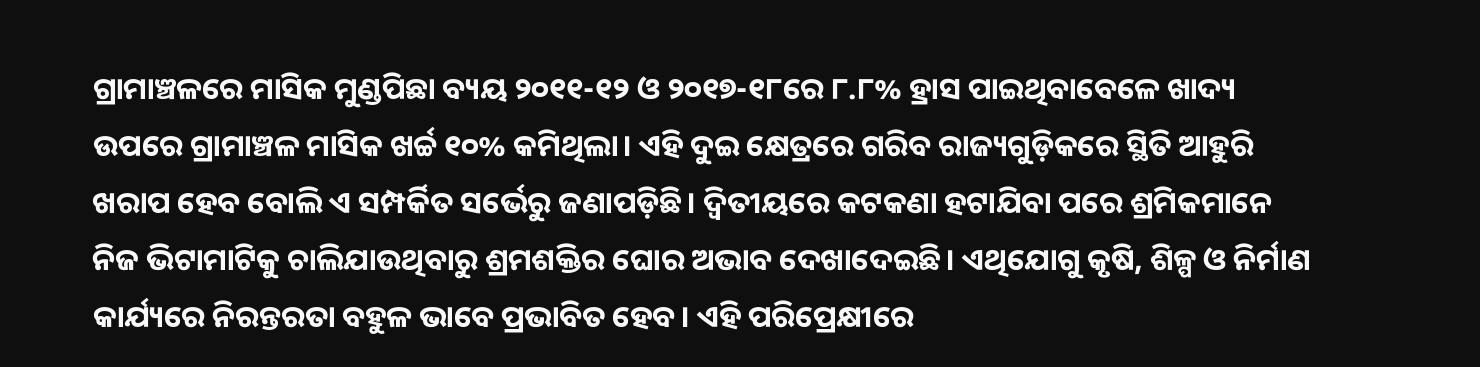ଗ୍ରାମାଞ୍ଚଳରେ ମାସିକ ମୁଣ୍ଡପିଛା ବ୍ୟୟ ୨୦୧୧-୧୨ ଓ ୨୦୧୭-୧୮ରେ ୮.୮% ହ୍ରାସ ପାଇଥିବାବେଳେ ଖାଦ୍ୟ ଉପରେ ଗ୍ରାମାଞ୍ଚଳ ମାସିକ ଖର୍ଚ୍ଚ ୧୦% କମିଥିଲା। ଏହି ଦୁଇ କ୍ଷେତ୍ରରେ ଗରିବ ରାଜ୍ୟଗୁଡ଼ିକରେ ସ୍ଥିତି ଆହୁରି ଖରାପ ହେବ ବୋଲି ଏ ସମ୍ପର୍କିତ ସର୍ଭେରୁ ଜଣାପଡ଼ିଛି। ଦ୍ୱିତୀୟରେ କଟକଣା ହଟାଯିବା ପରେ ଶ୍ରମିକମାନେ ନିଜ ଭିଟାମାଟିକୁ ଚାଲିଯାଉଥିବାରୁ ଶ୍ରମଶକ୍ତିର ଘୋର ଅଭାବ ଦେଖାଦେଇଛି। ଏଥିଯୋଗୁ କୃଷି, ଶିଳ୍ପ ଓ ନିର୍ମାଣ କାର୍ଯ୍ୟରେ ନିରନ୍ତରତା ବହୁଳ ଭାବେ ପ୍ରଭାବିତ ହେବ। ଏହି ପରିପ୍ରେକ୍ଷୀରେ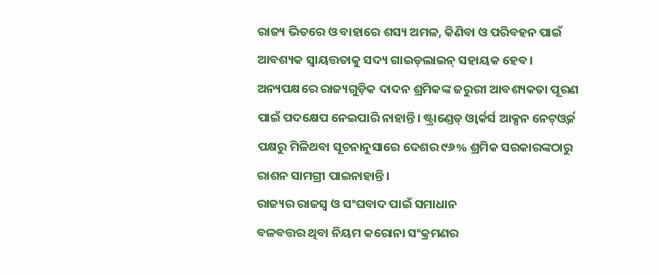ରାଜ୍ୟ ଭିତରେ ଓ ବାହାରେ ଶସ୍ୟ ଅମଳ, କିଣିବା ଓ ପରିବହନ ପାଇଁ ଆବଶ୍ୟକ ସ୍ବାୟତ୍ତତାକୁ ସଦ୍ୟ ଗାଇଡ୍‌ଲାଇନ୍‌ ସହାୟକ ହେବ। ଅନ୍ୟପକ୍ଷରେ ରାଜ୍ୟଗୁଡ଼ିକ ଦାଦନ ଶ୍ରମିକଙ୍କ ଜରୁରୀ ଆବଶ୍ୟକତା ପୂରଣ ପାଇଁ ପଦକ୍ଷେପ ନେଇପାରି ନାହାନ୍ତି। ଷ୍ଟ୍ରାଣ୍ଡେଡ୍‌ ଓ୍ବାର୍କର୍ସ ଆକ୍ସନ ନେଟ୍‌ଓ୍ବର୍କ ପକ୍ଷରୁ ମିଳିଥବା ସୂଚନାନୁସାରେ ଦେଶର ୯୬% ଶ୍ରମିକ ସରକାରଙ୍କଠାରୁ ରାଶନ ସାମଗ୍ରୀ ପାଇନାହାନ୍ତି।
ରାଜ୍ୟର ରାଜସ୍ବ ଓ ସଂଘବାଦ ପାଇଁ ସମାଧାନ
ବଳବତ୍ତର ଥିବା ନିୟମ କରୋନା ସଂକ୍ରମଣର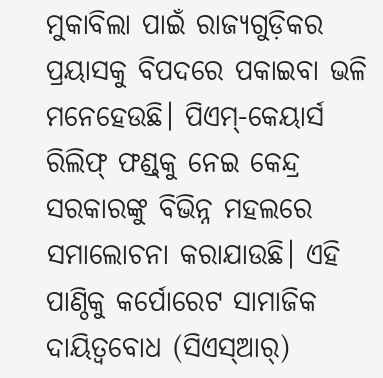ମୁକାବିଲା ପାଇଁ ରାଜ୍ୟଗୁଡ଼ିକର ପ୍ରୟାସକୁ ବିପଦରେ ପକାଇବା ଭଳି ମନେହେଉଛି। ପିଏମ୍‌-କେୟାର୍ସ ରିଲିଫ୍‌ ଫଣ୍ଡ୍‌କୁ ନେଇ କେନ୍ଦ୍ର ସରକାରଙ୍କୁ ବିଭିନ୍ନ ମହଲରେ ସମାଲୋଚନା କରାଯାଉଛି। ଏହି ପାଣ୍ଠିକୁ କର୍ପୋରେଟ ସାମାଜିକ ଦାୟିତ୍ୱବୋଧ (ସିଏସ୍‌ଆର୍‌)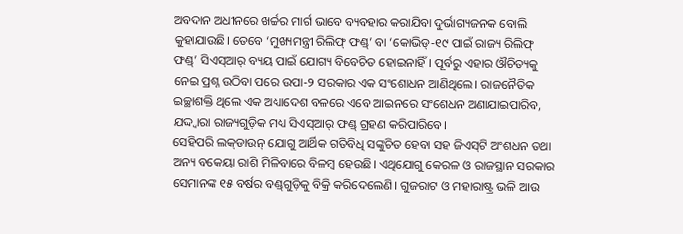ଅବଦାନ ଅଧୀନରେ ଖର୍ଚ୍ଚର ମାର୍ଗ ଭାବେ ବ୍ୟବହାର କରାଯିବା ଦୁର୍ଭାଗ୍ୟଜନକ ବୋଲି କୁହାଯାଉଛି। ତେବେ ‘ମୁଖ୍ୟମନ୍ତ୍ରୀ ରିଲିଫ୍‌ ଫଣ୍ଡ୍‌’ ବା ‘କୋଭିଡ୍‌-୧୯ ପାଇଁ ରାଜ୍ୟ ରିଲିଫ୍‌ ଫଣ୍ଡ୍‌’ ସିଏସ୍‌ଆର୍‌ ବ୍ୟୟ ପାଇଁ ଯୋଗ୍ୟ ବିବେଚିତ ହୋଇନାହିଁ। ପୂର୍ବରୁ ଏହାର ଔଚିତ୍ୟକୁ ନେଇ ପ୍ରଶ୍ନ ଉଠିବା ପରେ ଉପା-୨ ସରକାର ଏକ ସଂଶୋଧନ ଆଣିଥିଲେ। ରାଜନୈତିକ ଇଚ୍ଛାଶକ୍ତି ଥିଲେ ଏକ ଅଧ୍ୟାଦେଶ ବଳରେ ଏବେ ଆଇନରେ ସଂଶେଧନ ଅଣାଯାଇପାରିବ, ଯଦ୍ଦ୍ବାରା ରାଜ୍ୟଗୁଡ଼ିକ ମଧ୍ୟ ସିଏସ୍‌ଆର୍‌ ଫଣ୍ଡ୍‌ ଗ୍ରହଣ କରିପାରିବେ।
ସେହିପରି ଲକ୍‌ଡାଉନ୍‌ ଯୋଗୁ ଆର୍ଥିକ ଗତିବିଧି ସଙ୍କୁଚିତ ହେବା ସହ ଜିଏସ୍‌ଟି ଅଂଶଧନ ତଥା ଅନ୍ୟ ବକେୟା ରାଶି ମିଳିବାରେ ବିଳମ୍ବ ହେଉଛି। ଏଥିଯୋଗୁ କେରଳ ଓ ରାଜସ୍ଥାନ ସରକାର ସେମାନଙ୍କ ୧୫ ବର୍ଷର ବଣ୍ଡ୍‌ଗୁଡ଼ିକୁ ବିକ୍ରି କରିଦେଲେଣି। ଗୁଜରାଟ ଓ ମହାରାଷ୍ଟ୍ର ଭଳି ଆଉ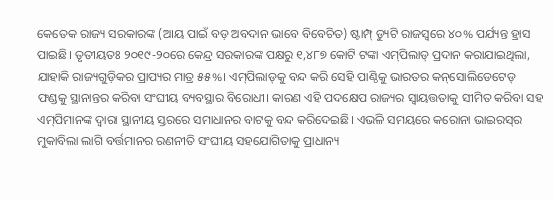କେତେକ ରାଜ୍ୟ ସରକାରଙ୍କ (ଆୟ ପାଇଁ ବଡ଼ ଅବଦାନ ଭାବେ ବିବେଚିତ) ଷ୍ଟାମ୍ପ୍‌ ଡ୍ୟୁଟି ରାଜସ୍ବରେ ୪୦% ପର୍ଯ୍ୟନ୍ତ ହ୍ରାସ ପାଇଛି। ତୃତୀୟତଃ ୨୦୧୯-୨୦ରେ କେନ୍ଦ୍ର ସରକାରଙ୍କ ପକ୍ଷରୁ ୧,୪୮୭ କୋଟି ଟଙ୍କା ଏମ୍‌ପିଲାଡ୍‌ ପ୍ରଦାନ କରାଯାଇଥିଲା, ଯାହାକି ରାଜ୍ୟଗୁଡ଼ିକର ପ୍ରାପ୍ୟର ମାତ୍ର ୫୫%। ଏମ୍‌ପିଲାଡ୍‌କୁ ବନ୍ଦ କରି ସେହି ପାଣ୍ଠିକୁ ଭାରତର କନ୍‌ସୋଲିଡେଟେଡ୍‌ ଫଣ୍ଡକୁ ସ୍ଥାନାନ୍ତର କରିବା ସଂଘୀୟ ବ୍ୟବସ୍ଥାର ବିରୋଧୀ। କାରଣ ଏହି ପଦକ୍ଷେପ ରାଜ୍ୟର ସ୍ବାୟତ୍ତତାକୁ ସୀମିତ କରିବା ସହ ଏମ୍‌ପିମାନଙ୍କ ଦ୍ୱାରା ସ୍ଥାନୀୟ ସ୍ତରରେ ସମାଧାନର ବାଟକୁ ବନ୍ଦ କରିଦେଇଛି। ଏଭଳି ସମୟରେ କରୋନା ଭାଇରସ୍‌ର ମୁକାବିଲା ଲାଗି ବର୍ତ୍ତମାନର ରଣନୀତି ସଂଘୀୟ ସହଯୋଗିତାକୁ ପ୍ରାଧାନ୍ୟ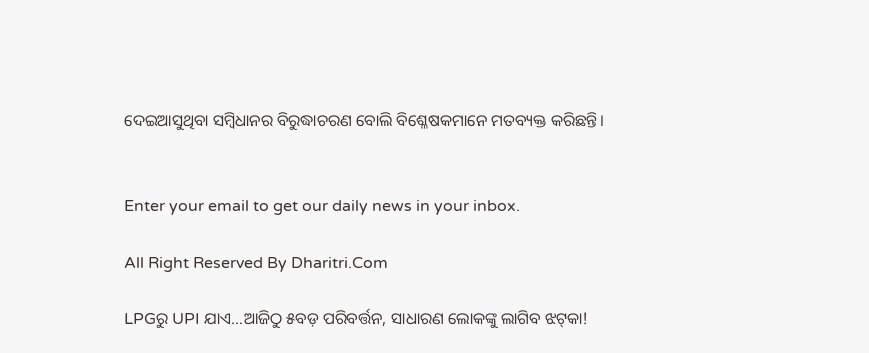ଦେଇଆସୁଥିବା ସମ୍ବିଧାନର ବିରୁଦ୍ଧାଚରଣ ବୋଲି ବିଶ୍ଳେଷକମାନେ ମତବ୍ୟକ୍ତ କରିଛନ୍ତି।


Enter your email to get our daily news in your inbox.

All Right Reserved By Dharitri.Com

LPGରୁ UPI ଯାଏ…ଆଜିଠୁ ୫ବଡ଼ ପରିବର୍ତ୍ତନ, ସାଧାରଣ ଲୋକଙ୍କୁ ଲାଗିବ ଝଟ୍‌କା!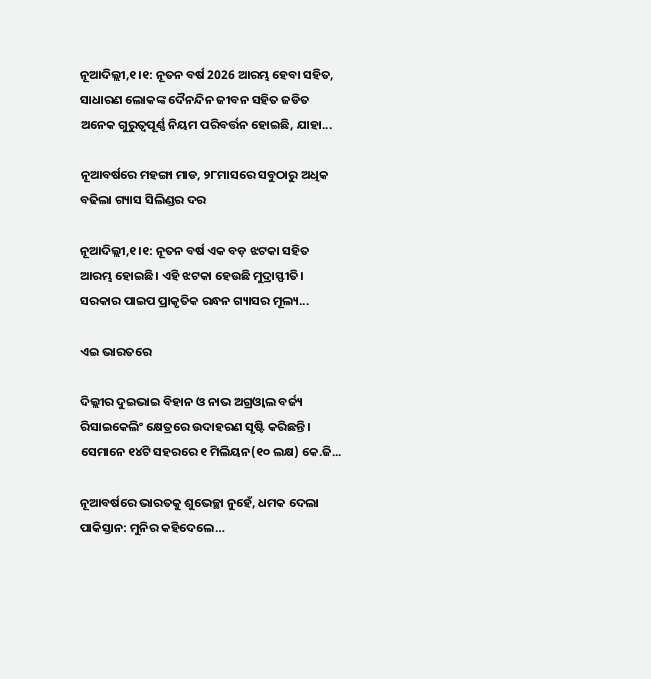ନୂଆଦିଲ୍ଲୀ,୧।୧: ନୂତନ ବର୍ଷ 2026 ଆରମ୍ଭ ହେବା ସହିତ, ସାଧାରଣ ଲୋକଙ୍କ ଦୈନନ୍ଦିନ ଜୀବନ ସହିତ ଜଡିତ ଅନେକ ଗୁରୁତ୍ୱପୂର୍ଣ୍ଣ ନିୟମ ପରିବର୍ତ୍ତନ ହୋଇଛି, ଯାହା...

ନୂଆବର୍ଷରେ ମହଙ୍ଗା ମାଡ, ୨୮ମାସରେ ସବୁଠାରୁ ଅଧିକ ବଢିଲା ଗ୍ୟାସ ସିଲିଣ୍ଡର ଦର

ନୂଆଦିଲ୍ଲୀ,୧।୧: ନୂତନ ବର୍ଷ ଏକ ବଡ଼ ଝଟକା ସହିତ ଆରମ୍ଭ ହୋଇଛି। ଏହି ଝଟକା ହେଉଛି ମୁଦ୍ରାସ୍ଫୀତି। ସରକାର ପାଇପ ପ୍ରାକୃତିକ ରନ୍ଧନ ଗ୍ୟାସର ମୂଲ୍ୟ...

ଏଇ ଭାରତରେ

ଦିଲ୍ଲୀର ଦୁଇଭାଇ ବିହାନ ଓ ନାଭ ଅଗ୍ରଓ୍ୱାଲ ବର୍ଜ୍ୟ ରିସାଇକେଲିଂ କ୍ଷେତ୍ରରେ ଉଦାହରଣ ସୃଷ୍ଟି କରିଛନ୍ତି। ସେମାନେ ୧୪ଟି ସହରରେ ୧ ମିଲିୟନ(୧୦ ଲକ୍ଷ) କେ.ଜି...

ନୂଆବର୍ଷରେ ଭାରତକୁ ଶୁଭେଚ୍ଛା ନୁହେଁ, ଧମକ ଦେଲା ପାକିସ୍ତାନ: ମୁନିର କହିଦେଲେ…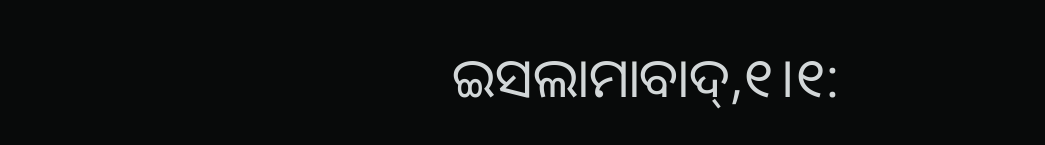ଇସଲାମାବାଦ୍‌,୧।୧: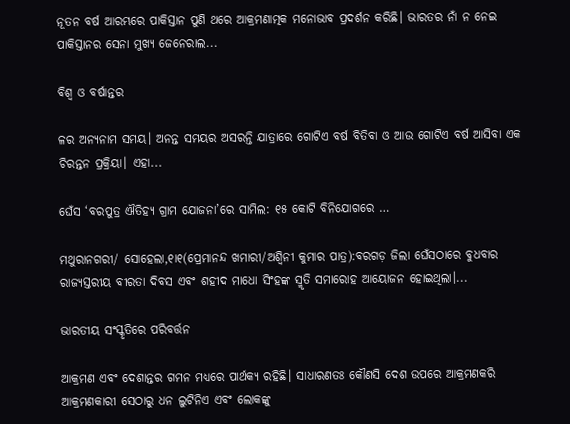ନୂତନ ବର୍ଷ ଆରମ୍ଭରେ ପାକିସ୍ତାନ ପୁଣି ଥରେ ଆକ୍ରମଣାତ୍ମକ ମନୋଭାବ ପ୍ରଦର୍ଶନ କରିଛି। ଭାରତର ନାଁ ନ ନେଇ ପାକିସ୍ତାନର ସେନା ମୁଖ୍ୟ ଜେନେରାଲ...

ବିଶ୍ୱ ଓ ବର୍ଷାନ୍ତର

ଳର ଅନ୍ୟନାମ ସମୟ। ଅନନ୍ତ ସମୟର ଅସରନ୍ତି ଯାତ୍ରାରେ ଗୋଟିଏ ବର୍ଷ ବିତିବା ଓ ଆଉ ଗୋଟିଏ ବର୍ଷ ଆସିବା ଏକ ଚିରନ୍ତନ ପ୍ରକ୍ରିୟା। ଏହା...

ଘେଁସ ‘ବରପୁତ୍ର ଐତିହ୍ୟ ଗ୍ରାମ ଯୋଜନା’ରେ ସାମିଲ: ୧୫ କୋଟି ବିନିଯୋଗରେ …

ମଥୁରାନଗରୀ/ ସୋହେଲା,୧ା୧(ପ୍ରେମାନନ୍ଦ ଖମାରୀ/ଅଶ୍ୱିନୀ କୁମାର ପାତ୍ର):ବରଗଡ଼ ଜିଲା ଘେଁସଠାରେ ବୁଧବାର ରାଜ୍ୟସ୍ତରୀୟ ବୀରତା ଦିବସ ଏବଂ ଶହୀଦ ମାଧୋ ସିଂହଙ୍କ ସ୍ମୃତି ସମାରୋହ ଆୟୋଜନ ହୋଇଥିଲା।...

ଭାରତୀୟ ସଂସ୍କୃତିରେ ପରିବର୍ତ୍ତନ

ଆକ୍ରମଣ ଏବଂ ଦେଶାନ୍ତର ଗମନ ମଧ୍ୟରେ ପାର୍ଥକ୍ୟ ରହିଛି। ସାଧାରଣତଃ କୌଣସି ଦେଶ ଉପରେ ଆକ୍ରମଣକରି ଆକ୍ରମଣକାରୀ ସେଠାରୁ ଧନ ଲୁଟିନିଏ ଏବଂ ଲୋକଙ୍କୁ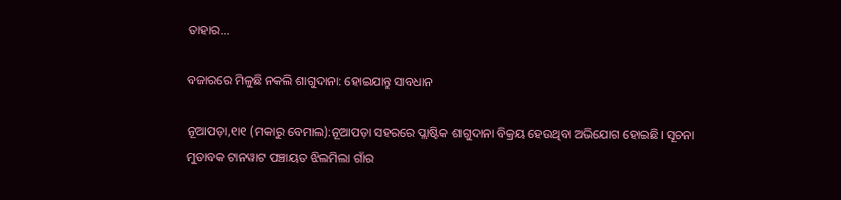ତାହାର...

ବଜାରରେ ମିଳୁଛି ନକଲି ଶାଗୁଦାନା: ହୋଇଯାନ୍ତୁ ସାବଧାନ

ନୂଆପଡ଼ା,୧ା୧ (ମକାରୁ ବେମାଲ):ନୂଆପଡ଼ା ସହରରେ ପ୍ଲାଷ୍ଟିକ ଶାଗୁଦାନା ବିକ୍ରୟ ହେଉଥିବା ଅଭିଯୋଗ ହୋଇଛି। ସୂଚନା ମୁତାବକ ଟାନୱାଟ ପଞ୍ଚାୟତ ଝିଲମିଲା ଗାଁର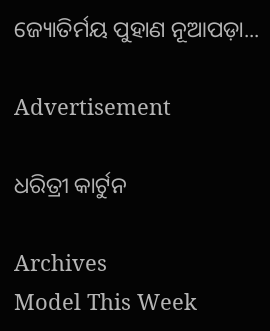ଜ୍ୟୋତିର୍ମୟ ପୁହାଣ ନୂଆପଡ଼ା...

Advertisement

ଧରିତ୍ରୀ କାର୍ଟୁନ

Archives
Model This Week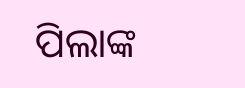ପିଲାଙ୍କ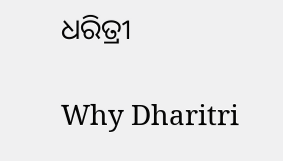ଧରିତ୍ରୀ

Why Dharitri